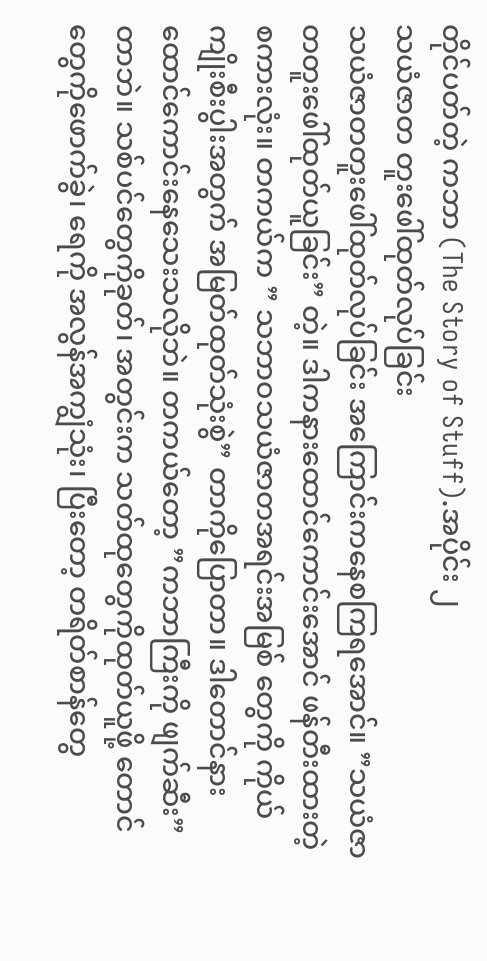တိုင်ပတ်တဲ့ ကဘာ (The Story of Stuff).အပိုင်း ၂
သယံဇာတ တူးဖေါ်ထုတ်လုပ်ခြင်း
သယံဇာတတူးဖေါ်ထုတ်လုပ်ခြင်း အကြောင်းကနေစကြရအောင်။ ”သယံဇာတတူးဖေါ်ထုတ်ယူခြင်း” တဲ့။ ဒါကနားထောင်ကောင်းအောင် ဖန်တီးထားတဲ့ စကားလုံး။ တကယ်က ” သဘာဝသယံဇာတအရင်းအမြစ် တွေကို ကိုယ်ကျိုးစီးပွါးအတွက် အမြတ်ထုတ်သုံးစွဲ” တာကိုပြောတာ။ ဒါတောင်နားထောင်ကောင်းနေသေးသလိုဘဲ။ တကယ်တော့ ”ကဘာကြီးကို ဖျက်ဆီး” တာဘဲ။ သစ်ပင်တွေကိုခုတ်၊ အတွင်းက သတ်ထုတွေကိုထုတ်ယူဖို့ တောင်တွေကိုဖောက်ခွဲ၊ ရေကို အလွန်အကျွံသုံး၊ ပြီးတော့ တရိတ်စာန်တွေ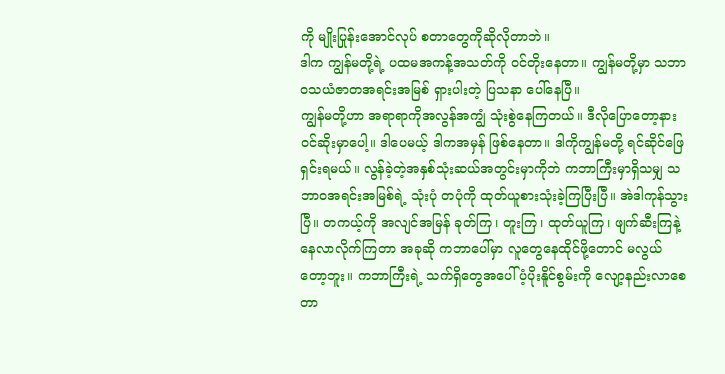ကို မျိုးပြုန်းအောင်လုပ် စတာတွေကိုဆိုလိုတာဘဲ။
ဒါက ကျွန်မတို့ရဲ့ ပထမအကန့်အသတ်ကို ဝင်တိုးနေတာ။ ကျွန်မတို့မှာ သဘာဝသယံဇာတအရင်းအမြစ် ရှားပါးတဲ့ ပြသနာ ပေါ်နေပြီ။
ကျွန်မတို့ဟာ အရာရာကိုအလွန်အကျွံ သုံးစွဲနေကြတယ်။ ဒီလိုပြောတော့နားဝင်ဆိုးမှာပေါ့။ ဒါပေမယ့် ဒါကအမှန် ဖြစ်နေတာ။ ဒါကိုကျွန်မတို့ ရင်ဆိုင်ဖြေရှင်းရမယ်။ လွန်ခဲ့တဲ့အနှစ်သုံးဆယ်အတွင်းမှာကိုဘဲ ကဘာကြီးမှာရှိသမျှ သဘာဝအရင်းအမြစ်ရဲ့ သုံးပုံ တပုံကို ထုတ်ယူစားသုံးခဲ့ကြပြီးပြီ။ အဲဒါကုန်သွားပြီ။ တကယ့်ကို အလျင်အမြန် ခုတ်ကြ၊ တူးကြ၊ ထုတ်ယူကြ၊ ဖျက်ဆီးကြနဲ့ နေလာလိုက်ကြတာ အခုဆို ကဘာပေါ်မှာ လူတွေနေထိုင်ဖို့တောင် မလွယ်တော့ဘူး။ ကဘာကြီးရဲ့ သက်ရှိတွေအပေါ်ပံ့ပိုးနိူင်စွမ်းကို လျော့နည်းလာစေတာ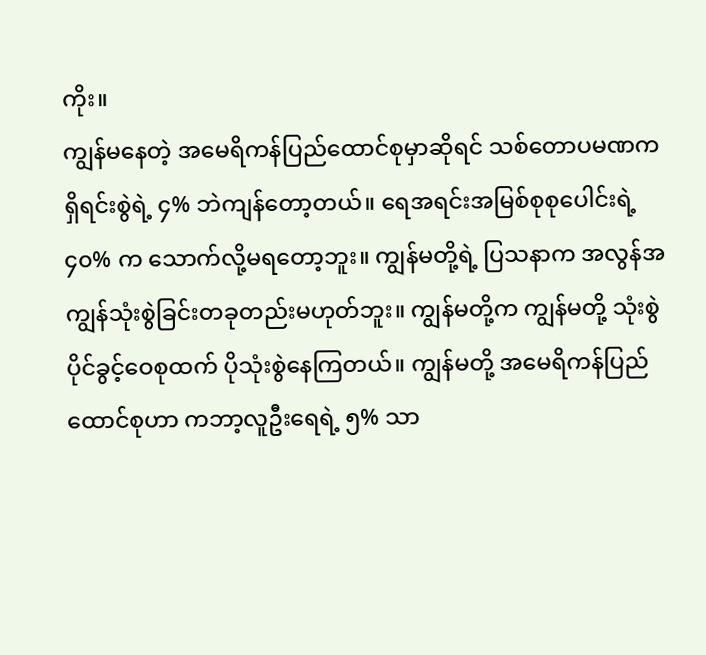ကိုး။
ကျွန်မနေတဲ့ အမေရိကန်ပြည်ထောင်စုမှာဆိုရင် သစ်တောပမဏက ရှိရင်းစွဲရဲ့ ၄% ဘဲကျန်တော့တယ်။ ရေအရင်းအမြစ်စုစုပေါင်းရဲ့ ၄၀% က သောက်လို့မရတော့ဘူး။ ကျွန်မတို့ရဲ့ ပြသနာက အလွန်အကျွန်သုံးစွဲခြင်းတခုတည်းမဟုတ်ဘူး။ ကျွန်မတို့က ကျွန်မတို့ သုံးစွဲပိုင်ခွင့်ဝေစုထက် ပိုသုံးစွဲနေကြတယ်။ ကျွန်မတို့ အမေရိကန်ပြည်ထောင်စုဟာ ကဘာ့လူဦးရေရဲ့ ၅% သာ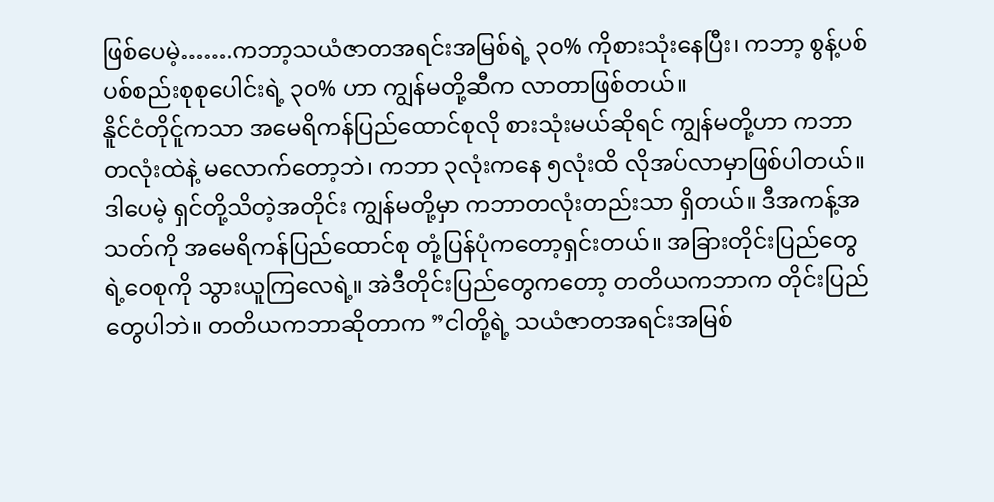ဖြစ်ပေမဲ့…….ကဘာ့သယံဇာတအရင်းအမြစ်ရဲ့ ၃၀% ကိုစားသုံးနေပြီး၊ ကဘာ့ စွန့်ပစ် ပစ်စည်းစုစုပေါင်းရဲ့ ၃၀% ဟာ ကျွန်မတို့ဆီက လာတာဖြစ်တယ်။
နိူင်ငံတိုင်ူကသာ အမေရိကန်ပြည်ထောင်စုလို စားသုံးမယ်ဆိုရင် ကျွန်မတို့ဟာ ကဘာတလုံးထဲနဲ့ မလောက်တော့ဘဲ၊ ကဘာ ၃လုံးကနေ ၅လုံးထိ လိုအပ်လာမှာဖြစ်ပါတယ်။ ဒါပေမဲ့ ရှင်တို့သိတဲ့အတိုင်း ကျွန်မတို့မှာ ကဘာတလုံးတည်းသာ ရှိတယ်။ ဒီအကန့်အသတ်ကို အမေရိကန်ပြည်ထောင်စု တုံ့ပြန်ပုံကတော့ရှင်းတယ်။ အခြားတိုင်းပြည်တွေရဲ့ဝေစုကို သွားယူကြလေရဲ့။ အဲဒီတိုင်းပြည်တွေကတော့ တတိယကဘာက တိုင်းပြည်တွေပါဘဲ။ တတိယကဘာဆိုတာက ”ငါတို့ရဲ့ သယံဇာတအရင်းအမြစ်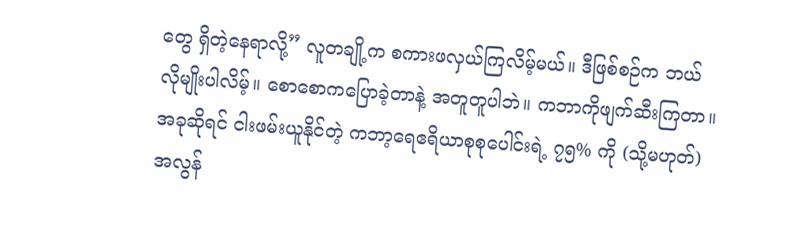တွေ ရှိတဲ့နေရာလို့” လူတချို့က စကားဖလှယ်ကြလိမ့်မယ်။ ဒီဖြစ်စဉ်က ဘယ်လိုမျိုးပါလိမ့်။ စောစောကပြောခဲ့တာနဲ့ အတူတူပါဘဲ။ ကဘာကိုဖျက်ဆီးကြတာ။
အခုဆိုရင် ငါးဖမ်းယူနိုင်တဲ့ ကဘာ့ရေဧရိယာစုစုပေါင်းရဲ့ ၇၅% ကို (သို့မဟုတ်) အလွန်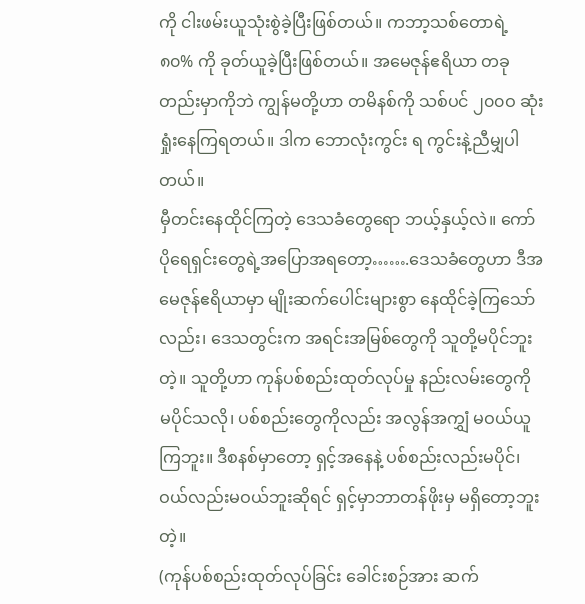ကို ငါးဖမ်းယူသုံးစွဲခဲ့ပြီးဖြစ်တယ်။ ကဘာ့သစ်တောရဲ့ ၈၀% ကို ခုတ်ယူခဲ့ပြီးဖြစ်တယ်။ အမေဇုန်ဧရိယာ တခုတည်းမှာကိုဘဲ ကျွန်မတို့ဟာ တမိနစ်ကို သစ်ပင် ၂၀၀ဝ ဆုံးရှုံးနေကြရတယ်။ ဒါက ဘောလုံးကွင်း ရ ကွင်းနဲ့ညီမျှပါတယ်။
မှီတင်းနေထိုင်ကြတဲ့ ဒေသခံတွေရော ဘယ့်နှယ့်လဲ။ ကော်ပိုရေရှင်းတွေရဲ့အပြောအရတော့…….ဒေသခံတွေဟာ ဒီအမေဇုန်ဧရိယာမှာ မျိုးဆက်ပေါင်းများစွာ နေထိုင်ခဲ့ကြသော်လည်း၊ ဒေသတွင်းက အရင်းအမြစ်တွေကို သူတို့မပိုင်ဘူးတဲ့။ သူတို့ဟာ ကုန်ပစ်စည်းထုတ်လုပ်မှု နည်းလမ်းတွေကို မပိုင်သလို၊ ပစ်စည်းတွေကိုလည်း အလွန်အကျွှံ မဝယ်ယူကြဘူး။ ဒီစနစ်မှာတော့ ရှင့်အနေနဲ့ ပစ်စည်းလည်းမပိုင်၊ ဝယ်လည်းမဝယ်ဘူးဆိုရင် ရှင့်မှာဘာတန်ဖိုးမှ မရှိတော့ဘူးတဲ့။
(ကုန်ပစ်စည်းထုတ်လုပ်ခြင်း ခေါင်းစဉ်အား ဆက်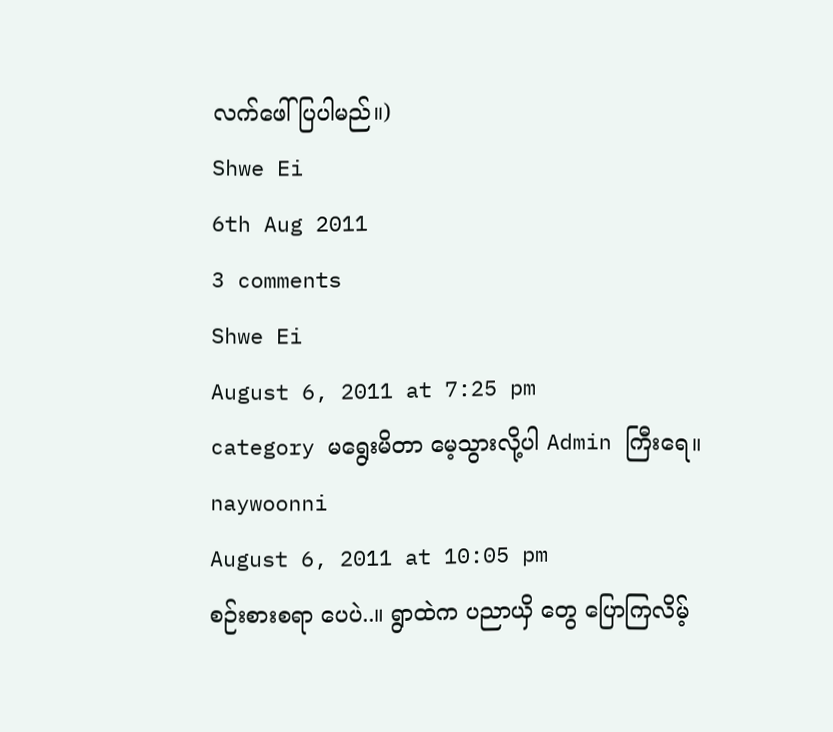လက်ဖေါ်ပြပါမည်။)
Shwe Ei
6th Aug 2011
3 comments
Shwe Ei
August 6, 2011 at 7:25 pm
category မရွေးမိတာ မေ့သွားလို့ပါ Admin ကြီးရေ။
naywoonni
August 6, 2011 at 10:05 pm
စဉ်းစားစရာ ပေပဲ..။ ရွာထဲက ပညာယှိ တွေ ပြောကြလိမ့်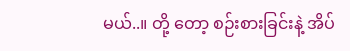မယ်..။ တို့ တော့ စဉ်းစားခြင်းနဲ့ အိပ်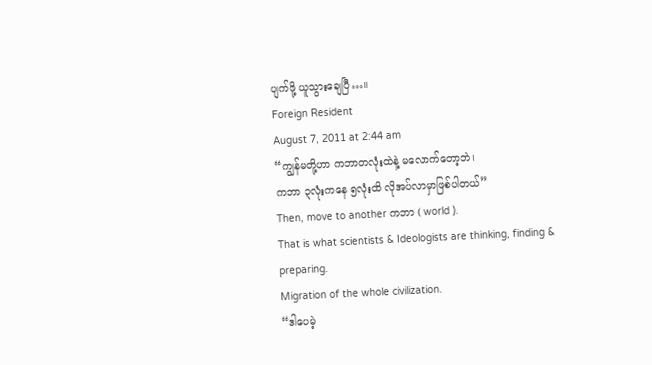ပျက်ဖို့ ယူသွားချေပြီ…။
Foreign Resident
August 7, 2011 at 2:44 am
“ကျွန်မတို့ဟာ ကဘာတလုံးထဲနဲ့ မလောက်တော့ဘဲ၊
ကဘာ ၃လုံးကနေ ၅လုံးထိ လိုအပ်လာမှာဖြစ်ပါတယ်”
Then, move to another ကဘာ ( world ).
That is what scientists & Ideologists are thinking, finding & preparing.
Migration of the whole civilization.
“ဒါပေမဲ့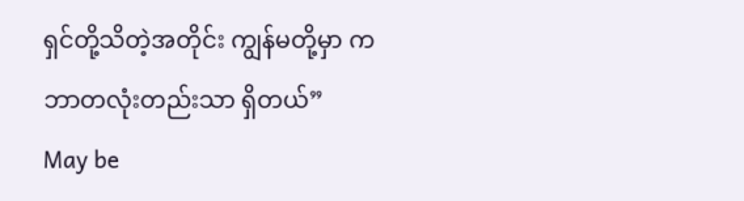ရှင်တို့သိတဲ့အတိုင်း ကျွန်မတို့မှာ ကဘာတလုံးတည်းသာ ရှိတယ်”
May be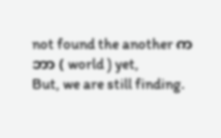not found the another ကဘာ ( world ) yet,
But, we are still finding.